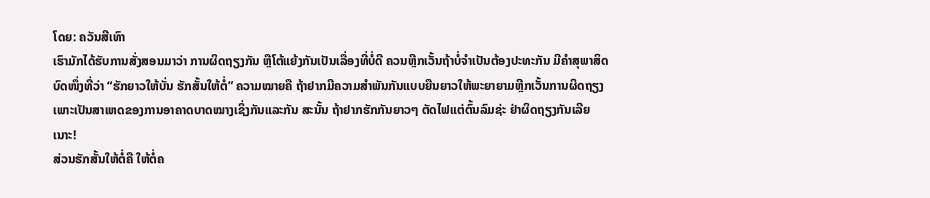ໂດຍ: ຄວັນສີເທົາ
ເຮົາມັກໄດ້ຮັບການສັ່ງສອນມາວ່າ ການຜິດຖຽງກັນ ຫຼືໂຕ້ແຍ້ງກັນເປັນເລື່ອງທີ່ບໍ່ດີ ຄວນຫຼີກເວັ້ນຖ້າບໍ່ຈຳເປັນຕ້ອງປະທະກັນ ມີຄຳສຸພາສິດບົດໜຶ່ງທີ່ວ່າ “ຮັກຍາວໃຫ້ບັ່ນ ຮັກສັ້ນໃຫ້ຕໍ່” ຄວາມໝາຍຄື ຖ້າຢາກມີຄວາມສຳພັນກັນແບບຍືນຍາວໃຫ້ພະຍາຍາມຫຼີກເວັ້ນການຜິດຖຽງ ເພາະເປັນສາເຫດຂອງການອາຄາດບາດໝາງເຊິ່ງກັນແລະກັນ ສະນັ້ນ ຖ້າຢາກຮັກກັນຍາວໆ ຕັດໄຟແຕ່ຕົ້ນລົມຊ່ະ ຢ່າຜິດຖຽງກັນເລີຍເນາະ!
ສ່ວນຮັກສັ້ນໃຫ້ຕໍ່ຄື ໃຫ້ຕໍ່ຄ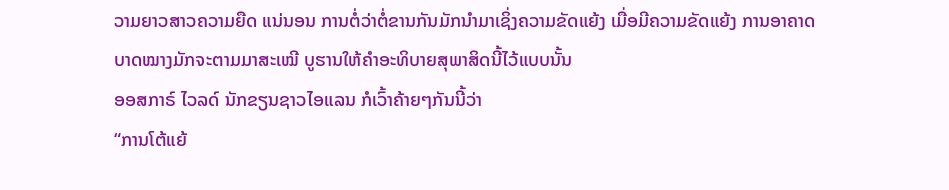ວາມຍາວສາວຄວາມຍືດ ແນ່ນອນ ການຕໍ່ວ່າຕໍ່ຂານກັນມັກນຳມາເຊິ່ງຄວາມຂັດແຍ້ງ ເມື່ອມີຄວາມຂັດແຍ້ງ ການອາຄາດບາດໝາງມັກຈະຕາມມາສະເໝີ ບູຮານໃຫ້ຄຳອະທິບາຍສຸພາສິດນີ້ໄວ້ແບບນັ້ນ
ອອສກາຣ໌ ໄວລດ໌ ນັກຂຽນຊາວໄອແລນ ກໍເວົ້າຄ້າຍໆກັນນີ້ວ່າ
“ການໂຕ້ແຍ້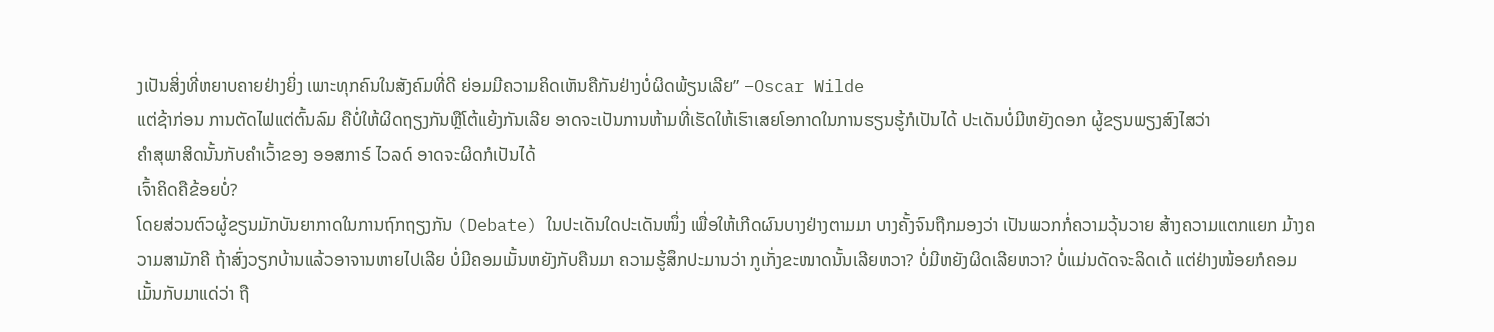ງເປັນສິ່ງທີ່ຫຍາບຄາຍຢ່າງຍິ່ງ ເພາະທຸກຄົນໃນສັງຄົມທີ່ດີ ຍ່ອມມີຄວາມຄິດເຫັນຄືກັນຢ່າງບໍ່ຜິດພ້ຽນເລີຍ” –Oscar Wilde
ແຕ່ຊ້າກ່ອນ ການຕັດໄຟແຕ່ຕົ້ນລົມ ຄືບໍ່ໃຫ້ຜິດຖຽງກັນຫຼືໂຕ້ແຍ້ງກັນເລີຍ ອາດຈະເປັນການຫ້າມທີ່ເຮັດໃຫ້ເຮົາເສຍໂອກາດໃນການຮຽນຮູ້ກໍເປັນໄດ້ ປະເດັນບໍ່ມີຫຍັງດອກ ຜູ້ຂຽນພຽງສົງໄສວ່າ
ຄຳສຸພາສິດນັ້ນກັບຄຳເວົ້າຂອງ ອອສກາຣ໌ ໄວລດ໌ ອາດຈະຜິດກໍເປັນໄດ້
ເຈົ້າຄິດຄືຂ້ອຍບໍ່?
ໂດຍສ່ວນຕົວຜູ້ຂຽນມັກບັນຍາກາດໃນການຖົກຖຽງກັນ (Debate) ໃນປະເດັນໃດປະເດັນໜຶ່ງ ເພື່ອໃຫ້ເກີດຜົນບາງຢ່າງຕາມມາ ບາງຄັ້ງຈົນຖືກມອງວ່າ ເປັນພວກກໍ່ຄວາມວຸ້ນວາຍ ສ້າງຄວາມແຕກແຍກ ມ້າງຄວາມສາມັກຄີ ຖ້າສົ່ງວຽກບ້ານແລ້ວອາຈານຫາຍໄປເລີຍ ບໍ່ມີຄອມເມັ້ນຫຍັງກັບຄືນມາ ຄວາມຮູ້ສຶກປະມານວ່າ ກູເກັ່ງຂະໜາດນັ້ນເລີຍຫວາ? ບໍ່ມີຫຍັງຜິດເລີຍຫວາ? ບໍ່ແມ່ນດັດຈະລິດເດ້ ແຕ່ຢ່າງໜ້ອຍກໍຄອມເມັ້ນກັບມາແດ່ວ່າ ຖື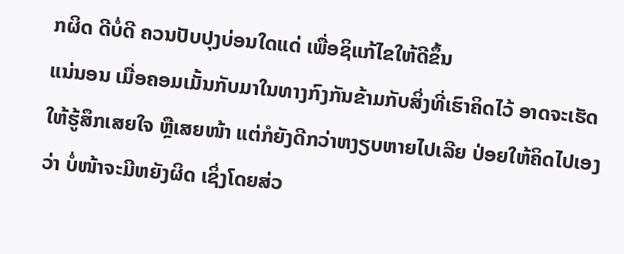ກຜິດ ດີບໍ່ດີ ຄວນປັບປຸງບ່ອນໃດແດ່ ເພື່ອຊິແກ້ໄຂໃຫ້ດີຂຶ້ນ
ແນ່ນອນ ເມື່ອຄອມເມັ້ນກັບມາໃນທາງກົງກັນຂ້າມກັບສິ່ງທີ່ເຮົາຄິດໄວ້ ອາດຈະເຮັດໃຫ້ຮູ້ສຶກເສຍໃຈ ຫຼືເສຍໜ້າ ແຕ່ກໍຍັງດີກວ່າຫງຽບຫາຍໄປເລີຍ ປ່ອຍໃຫ້ຄິດໄປເອງວ່າ ບໍ່ໜ້າຈະມີຫຍັງຜິດ ເຊິ່ງໂດຍສ່ວ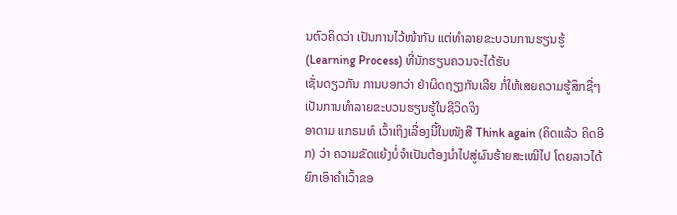ນຕົວຄິດວ່າ ເປັນການໄວ້ໜ້າກັນ ແຕ່ທຳລາຍຂະບວນການຮຽນຮູ້ (Learning Process) ທີ່ນັກຮຽນຄວນຈະໄດ້ຮັບ
ເຊັ່ນດຽວກັນ ການບອກວ່າ ຢ່າຜິດຖຽງກັນເລີຍ ກໍ່ໃຫ້ເສຍຄວາມຮູ້ສຶກຊື່ໆ ເປັນການທຳລາຍຂະບວນຮຽນຮູ້ໃນຊີວິດຈິງ
ອາດາມ ແກຣນທ໌ ເວົ້າເຖິງເລື່ອງນີ້ໃນໜັງສື Think again (ຄິດແລ້ວ ຄິດອີກ) ວ່າ ຄວາມຂັດແຍ້ງບໍ່ຈຳເປັນຕ້ອງນຳໄປສູ່ຜົນຮ້າຍສະເໝີໄປ ໂດຍລາວໄດ້ຍົກເອົາຄຳເວົ້າຂອ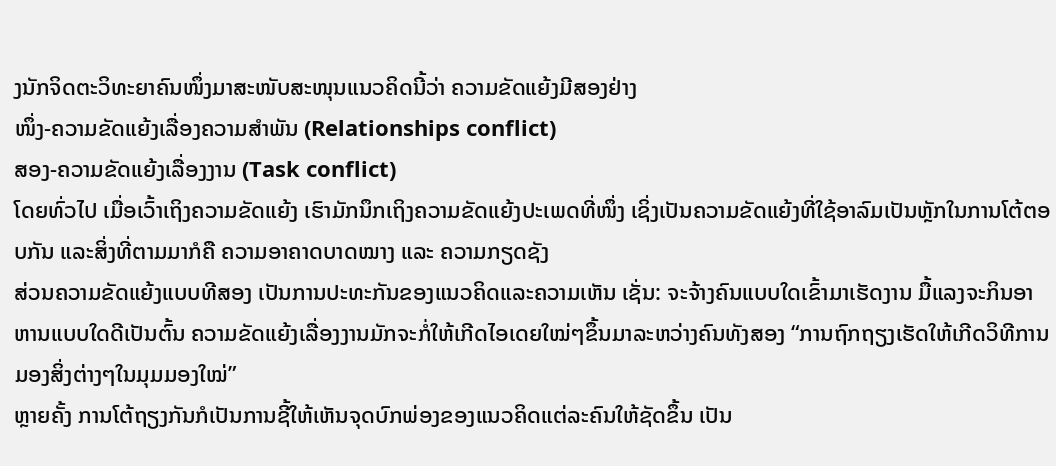ງນັກຈິດຕະວິທະຍາຄົນໜຶ່ງມາສະໜັບສະໜຸນແນວຄິດນີ້ວ່າ ຄວາມຂັດແຍ້ງມີສອງຢ່າງ
ໜຶ່ງ-ຄວາມຂັດແຍ້ງເລື່ອງຄວາມສຳພັນ (Relationships conflict)
ສອງ-ຄວາມຂັດແຍ້ງເລື່ອງງານ (Task conflict)
ໂດຍທົ່ວໄປ ເມື່ອເວົ້າເຖິງຄວາມຂັດແຍ້ງ ເຮົາມັກນຶກເຖິງຄວາມຂັດແຍ້ງປະເພດທີ່ໜຶ່ງ ເຊິ່ງເປັນຄວາມຂັດແຍ້ງທີ່ໃຊ້ອາລົມເປັນຫຼັກໃນການໂຕ້ຕອບກັນ ແລະສິ່ງທີ່ຕາມມາກໍຄື ຄວາມອາຄາດບາດໝາງ ແລະ ຄວາມກຽດຊັງ
ສ່ວນຄວາມຂັດແຍ້ງແບບທີສອງ ເປັນການປະທະກັນຂອງແນວຄິດແລະຄວາມເຫັນ ເຊັ່ນ: ຈະຈ້າງຄົນແບບໃດເຂົ້າມາເຮັດງານ ມື້ແລງຈະກິນອາຫານແບບໃດດີເປັນຕົ້ນ ຄວາມຂັດແຍ້ງເລື່ອງງານມັກຈະກໍ່ໃຫ້ເກີດໄອເດຍໃໝ່ໆຂຶ້ນມາລະຫວ່າງຄົນທັງສອງ “ການຖົກຖຽງເຮັດໃຫ້ເກີດວິທີການມອງສິ່ງຕ່າງໆໃນມຸມມອງໃໝ່”
ຫຼາຍຄັ້ງ ການໂຕ້ຖຽງກັນກໍເປັນການຊີ້ໃຫ້ເຫັນຈຸດບົກພ່ອງຂອງແນວຄິດແຕ່ລະຄົນໃຫ້ຊັດຂຶ້ນ ເປັນ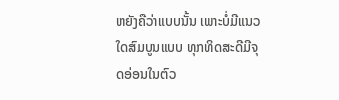ຫຍັງຄືວ່າແບບນັ້ນ ເພາະບໍ່ມີແນວໃດສົມບູນແບບ ທຸກທິດສະດີມີຈຸດອ່ອນໃນຕົວ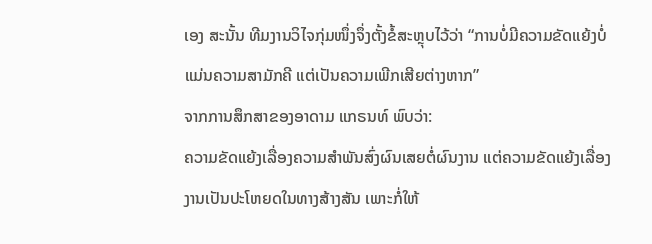ເອງ ສະນັ້ນ ທີມງານວິໄຈກຸ່ມໜຶ່ງຈຶ່ງຕັ້ງຂໍ້ສະຫຼຸບໄວ້ວ່າ “ການບໍ່ມີຄວາມຂັດແຍ້ງບໍ່ແມ່ນຄວາມສາມັກຄີ ແຕ່ເປັນຄວາມເພີກເສີຍຕ່າງຫາກ”
ຈາກການສຶກສາຂອງອາດາມ ແກຣນທ໌ ພົບວ່າ:
ຄວາມຂັດແຍ້ງເລື່ອງຄວາມສຳພັນສົ່ງຜົນເສຍຕໍ່ຜົນງານ ແຕ່ຄວາມຂັດແຍ້ງເລື່ອງງານເປັນປະໂຫຍດໃນທາງສ້າງສັນ ເພາະກໍ່ໃຫ້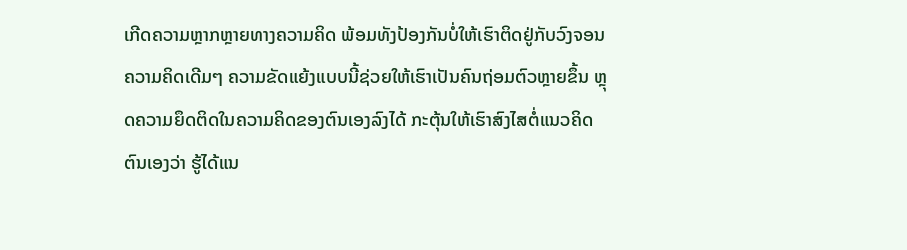ເກີດຄວາມຫຼາກຫຼາຍທາງຄວາມຄິດ ພ້ອມທັງປ້ອງກັນບໍ່ໃຫ້ເຮົາຕິດຢູ່ກັບວົງຈອນຄວາມຄິດເດີມໆ ຄວາມຂັດແຍ້ງແບບນີ້ຊ່ວຍໃຫ້ເຮົາເປັນຄົນຖ່ອມຕົວຫຼາຍຂຶ້ນ ຫຼຸດຄວາມຍຶດຕິດໃນຄວາມຄິດຂອງຕົນເອງລົງໄດ້ ກະຕຸ້ນໃຫ້ເຮົາສົງໄສຕໍ່ແນວຄິດຕົນເອງວ່າ ຮູ້ໄດ້ແນ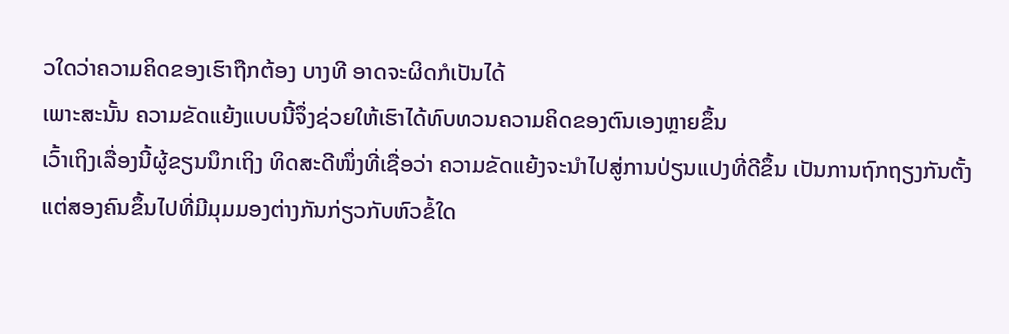ວໃດວ່າຄວາມຄິດຂອງເຮົາຖືກຕ້ອງ ບາງທີ ອາດຈະຜິດກໍເປັນໄດ້
ເພາະສະນັ້ນ ຄວາມຂັດແຍ້ງແບບນີ້ຈຶ່ງຊ່ວຍໃຫ້ເຮົາໄດ້ທົບທວນຄວາມຄິດຂອງຕົນເອງຫຼາຍຂຶ້ນ
ເວົ້າເຖິງເລື່ອງນີ້ຜູ້ຂຽນນຶກເຖິງ ທິດສະດີໜຶ່ງທີ່ເຊື່ອວ່າ ຄວາມຂັດແຍ້ງຈະນຳໄປສູ່ການປ່ຽນແປງທີ່ດີຂຶ້ນ ເປັນການຖົກຖຽງກັນຕັ້ງແຕ່ສອງຄົນຂຶ້ນໄປທີ່ມີມຸມມອງຕ່າງກັນກ່ຽວກັບຫົວຂໍ້ໃດ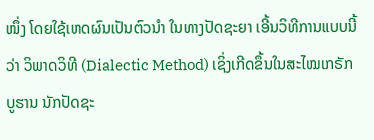ໜຶ່ງ ໂດຍໃຊ້ເຫດຜົນເປັນຕົວນຳ ໃນທາງປັດຊະຍາ ເອີ້ນວິທີການແບບນີ້ວ່າ ວິພາດວິທີ (Dialectic Method) ເຊິ່ງເກີດຂຶ້ນໃນສະໄໝເກຣັກບູຮານ ນັກປັດຊະ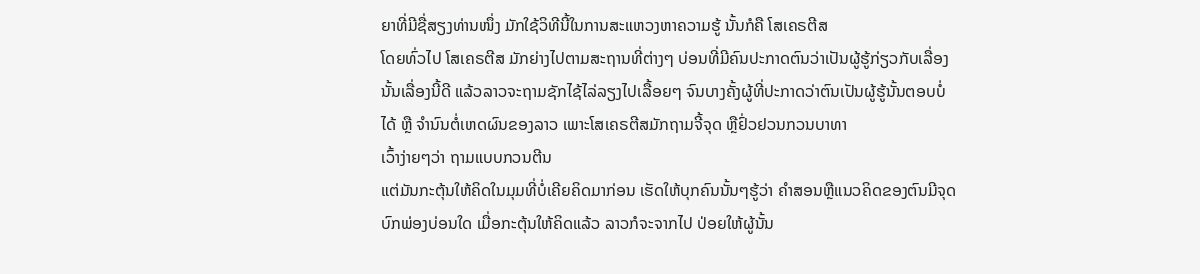ຍາທີ່ມີຊື່ສຽງທ່ານໜຶ່ງ ມັກໃຊ້ວິທີນີ້ໃນການສະແຫວງຫາຄວາມຮູ້ ນັ້ນກໍຄື ໂສເຄຣຕີສ
ໂດຍທົ່ວໄປ ໂສເຄຣຕີສ ມັກຍ່າງໄປຕາມສະຖານທີ່ຕ່າງໆ ບ່ອນທີ່ມີຄົນປະກາດຕົນວ່າເປັນຜູ້ຮູ້ກ່ຽວກັບເລື່ອງນັ້ນເລື່ອງນີ້ດີ ແລ້ວລາວຈະຖາມຊັກໄຊ້ໄລ່ລຽງໄປເລື້ອຍໆ ຈົນບາງຄັ້ງຜູ້ທີ່ປະກາດວ່າຕົນເປັນຜູ້ຮູ້ນັ້ນຕອບບໍ່ໄດ້ ຫຼື ຈຳນົນຕໍ່ເຫດຜົນຂອງລາວ ເພາະໂສເຄຣຕີສມັກຖາມຈີ້ຈຸດ ຫຼືຢົ່ວຢວນກວນບາທາ
ເວົ້າງ່າຍໆວ່າ ຖາມແບບກວນຕີນ
ແຕ່ມັນກະຕຸ້ນໃຫ້ຄິດໃນມຸມທີ່ບໍ່ເຄີຍຄິດມາກ່ອນ ເຮັດໃຫ້ບຸກຄົນນັ້ນໆຮູ້ວ່າ ຄຳສອນຫຼືແນວຄິດຂອງຕົນມີຈຸດບົກພ່ອງບ່ອນໃດ ເມື່ອກະຕຸ້ນໃຫ້ຄິດແລ້ວ ລາວກໍຈະຈາກໄປ ປ່ອຍໃຫ້ຜູ້ນັ້ນ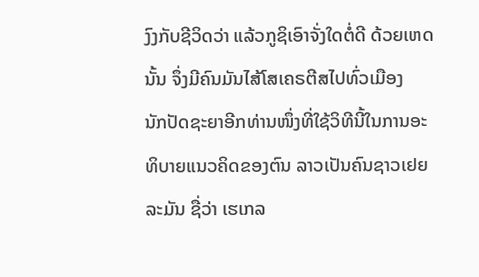ງົງກັບຊີວິດວ່າ ແລ້ວກູຊິເອົາຈັ່ງໃດຕໍ່ດີ ດ້ວຍເຫດນັ້ນ ຈຶ່ງມີຄົນມັນໄສ້ໂສເຄຣຕີສໄປທົ່ວເມືອງ
ນັກປັດຊະຍາອີກທ່ານໜຶ່ງທີ່ໃຊ້ວິທີນີ້ໃນການອະທິບາຍແນວຄິດຂອງຕົນ ລາວເປັນຄົນຊາວເຢຍລະມັນ ຊື່ວ່າ ເຮເກລ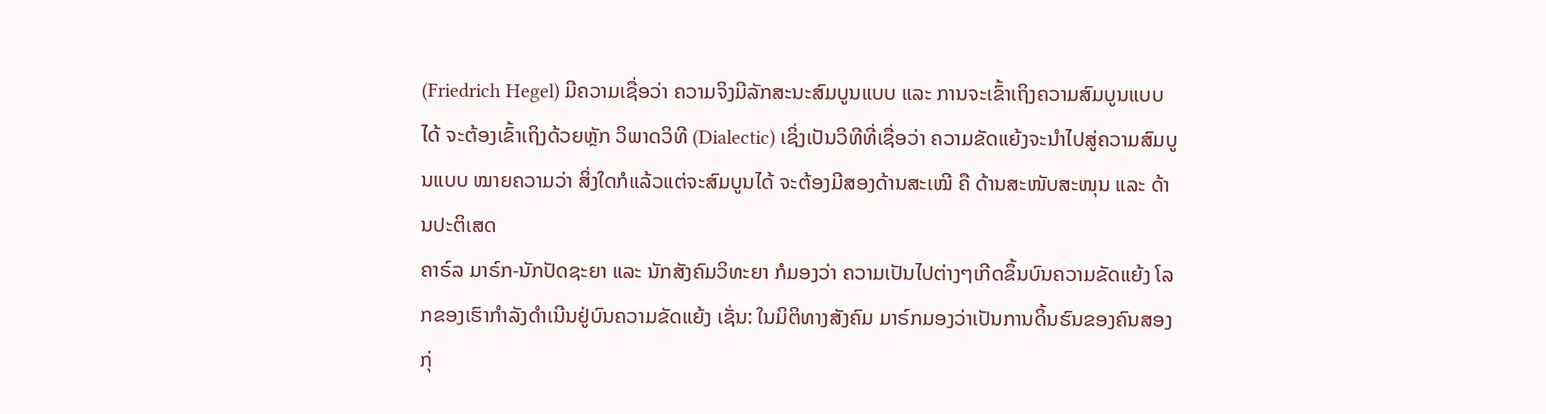(Friedrich Hegel) ມີຄວາມເຊື່ອວ່າ ຄວາມຈິງມີລັກສະນະສົມບູນແບບ ແລະ ການຈະເຂົ້າເຖິງຄວາມສົມບູນແບບໄດ້ ຈະຕ້ອງເຂົ້າເຖິງດ້ວຍຫຼັກ ວິພາດວິທີ (Dialectic) ເຊິ່ງເປັນວິທີທີ່ເຊື່ອວ່າ ຄວາມຂັດແຍ້ງຈະນຳໄປສູ່ຄວາມສົມບູນແບບ ໝາຍຄວາມວ່າ ສິ່ງໃດກໍແລ້ວແຕ່ຈະສົມບູນໄດ້ ຈະຕ້ອງມີສອງດ້ານສະເໝີ ຄື ດ້ານສະໜັບສະໜຸນ ແລະ ດ້ານປະຕິເສດ
ຄາຣ໌ລ ມາຣ໌ກ-ນັກປັດຊະຍາ ແລະ ນັກສັງຄົມວິທະຍາ ກໍມອງວ່າ ຄວາມເປັນໄປຕ່າງໆເກີດຂຶ້ນບົນຄວາມຂັດແຍ້ງ ໂລກຂອງເຮົາກຳລັງດຳເນີນຢູ່ບົນຄວາມຂັດແຍ້ງ ເຊັ່ນ: ໃນມິຕິທາງສັງຄົມ ມາຣ໌ກມອງວ່າເປັນການດິ້ນຮົນຂອງຄົນສອງກຸ່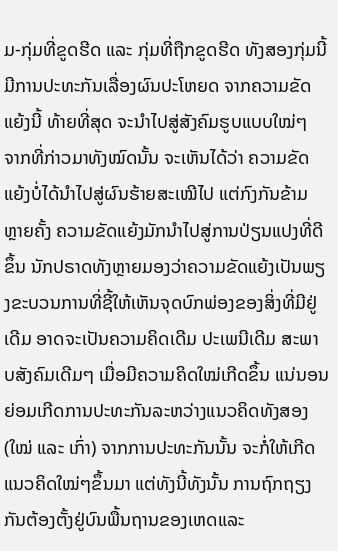ມ-ກຸ່ມທີ່ຂູດຮີດ ແລະ ກຸ່ມທີ່ຖືກຂູດຮີດ ທັງສອງກຸ່ມນີ້ມີການປະທະກັນເລື່ອງຜົນປະໂຫຍດ ຈາກຄວາມຂັດແຍ້ງນີ້ ທ້າຍທີ່ສຸດ ຈະນຳໄປສູ່ສັງຄົມຮູບແບບໃໝ່ໆ
ຈາກທີ່ກ່າວມາທັງໝົດນັ້ນ ຈະເຫັນໄດ້ວ່າ ຄວາມຂັດແຍ້ງບໍ່ໄດ້ນຳໄປສູ່ຜົນຮ້າຍສະເໝີໄປ ແຕ່ກົງກັນຂ້າມ ຫຼາຍຄັ້ງ ຄວາມຂັດແຍ້ງມັກນຳໄປສູ່ການປ່ຽນແປງທີ່ດີຂຶ້ນ ນັກປຣາດທັງຫຼາຍມອງວ່າຄວາມຂັດແຍ້ງເປັນພຽງຂະບວນການທີ່ຊີ້ໃຫ້ເຫັນຈຸດບົກພ່ອງຂອງສິ່ງທີ່ມີຢູ່ເດີມ ອາດຈະເປັນຄວາມຄິດເດີມ ປະເພນີເດີມ ສະພາບສັງຄົມເດີມໆ ເມື່ອມີຄວາມຄິດໃໝ່ເກີດຂຶ້ນ ແນ່ນອນ ຍ່ອມເກີດການປະທະກັນລະຫວ່າງແນວຄິດທັງສອງ (ໃໝ່ ແລະ ເກົ່າ) ຈາກການປະທະກັນນັ້ນ ຈະກໍ່ໃຫ້ເກີດແນວຄິດໃໝ່ໆຂຶ້ນມາ ແຕ່ທັງນີ້ທັງນັ້ນ ການຖົກຖຽງກັນຕ້ອງຕັ້ງຢູ່ບົນພື້ນຖານຂອງເຫດແລະ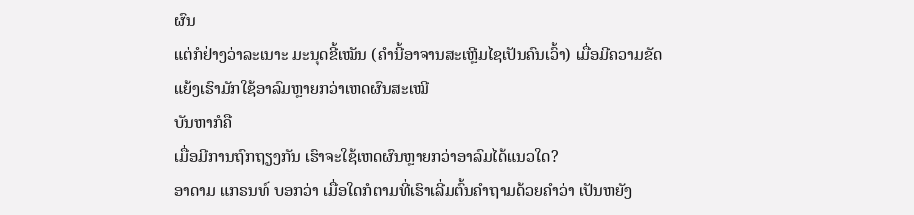ຜົນ
ແຕ່ກໍຢ່າງວ່າລະເນາະ ມະນຸດຂີ້ເໝັນ (ຄຳນີ້ອາຈານສະເຫຼີມໄຊເປັນຄົນເວົ້າ) ເມື່ອມີຄວາມຂັດແຍ້ງເຮົາມັກໃຊ້ອາລົມຫຼາຍກວ່າເຫດຜົນສະເໝີ
ບັນຫາກໍຄື
ເມື່ອມີການຖົກຖຽງກັນ ເຮົາຈະໃຊ້ເຫດຜົນຫຼາຍກວ່າອາລົມໄດ້ແນວໃດ?
ອາດາມ ແກຣນທ໌ ບອກວ່າ ເມື່ອໃດກໍຕາມທີ່ເຮົາເລີ່ມຕົ້ນຄຳຖາມດ້ວຍຄຳວ່າ ເປັນຫຍັງ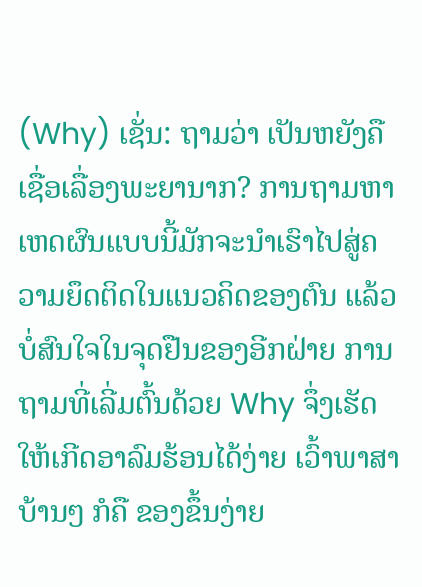(Why) ເຊັ່ນ: ຖາມວ່າ ເປັນຫຍັງຄືເຊື່ອເລື່ອງພະຍານາກ? ການຖາມຫາເຫດຜົນແບບນີ້ມັກຈະນຳເຮົາໄປສູ່ຄວາມຍຶດຕິດໃນແນວຄິດຂອງຕົນ ແລ້ວບໍ່ສົນໃຈໃນຈຸດຢືນຂອງອີກຝ່າຍ ການຖາມທີ່ເລີ່ມຕົ້ນດ້ວຍ Why ຈຶ່ງເຮັດໃຫ້ເກີດອາລົມຮ້ອນໄດ້ງ່າຍ ເວົ້າພາສາບ້ານໆ ກໍຄື ຂອງຂຶ້ນງ່າຍ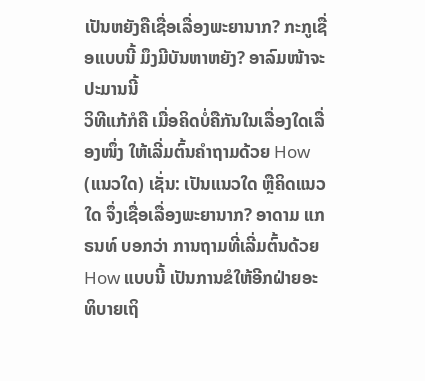ເປັນຫຍັງຄືເຊື່ອເລື່ອງພະຍານາກ? ກະກູເຊື່ອແບບນີ້ ມຶງມີບັນຫາຫຍັງ? ອາລົມໜ້າຈະປະມານນີ້
ວິທີແກ້ກໍຄື ເມື່ອຄິດບໍ່ຄືກັນໃນເລື່ອງໃດເລື່ອງໜຶ່ງ ໃຫ້ເລີ່ມຕົ້ນຄຳຖາມດ້ວຍ How (ແນວໃດ) ເຊັ່ນ: ເປັນແນວໃດ ຫຼືຄິດແນວໃດ ຈຶ່ງເຊື່ອເລື່ອງພະຍານາກ? ອາດາມ ແກຣນທ໌ ບອກວ່າ ການຖາມທີ່ເລີ່ມຕົ້ນດ້ວຍ How ແບບນີ້ ເປັນການຂໍໃຫ້ອີກຝ່າຍອະທິບາຍເຖິ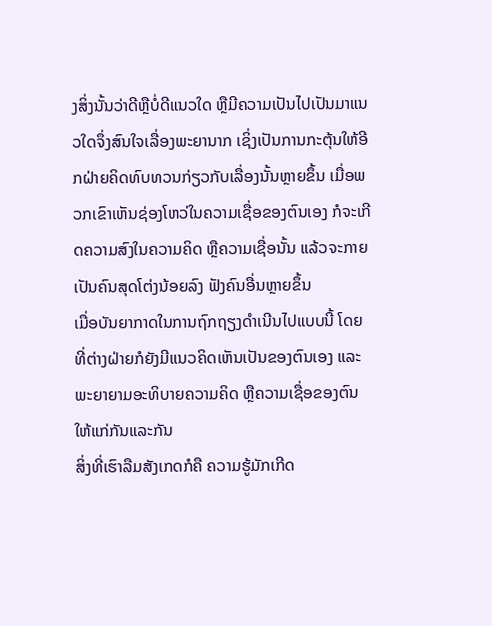ງສິ່ງນັ້ນວ່າດີຫຼືບໍ່ດີແນວໃດ ຫຼືມີຄວາມເປັນໄປເປັນມາແນວໃດຈຶ່ງສົນໃຈເລື່ອງພະຍານາກ ເຊິ່ງເປັນການກະຕຸ້ນໃຫ້ອີກຝ່າຍຄິດທົບທວນກ່ຽວກັບເລື່ອງນັ້ນຫຼາຍຂຶ້ນ ເມື່ອພວກເຂົາເຫັນຊ່ອງໂຫວ່ໃນຄວາມເຊື່ອຂອງຕົນເອງ ກໍຈະເກີດຄວາມສົງໃນຄວາມຄິດ ຫຼືຄວາມເຊື່ອນັ້ນ ແລ້ວຈະກາຍເປັນຄົນສຸດໂຕ່ງນ້ອຍລົງ ຟັງຄົນອື່ນຫຼາຍຂຶ້ນ
ເມື່ອບັນຍາກາດໃນການຖົກຖຽງດຳເນີນໄປແບບນີ້ ໂດຍທີ່ຕ່າງຝ່າຍກໍຍັງມີແນວຄິດເຫັນເປັນຂອງຕົນເອງ ແລະພະຍາຍາມອະທິບາຍຄວາມຄິດ ຫຼືຄວາມເຊື່ອຂອງຕົນໃຫ້ແກ່ກັນແລະກັນ
ສິ່ງທີ່ເຮົາລືມສັງເກດກໍຄື ຄວາມຮູ້ມັກເກີດ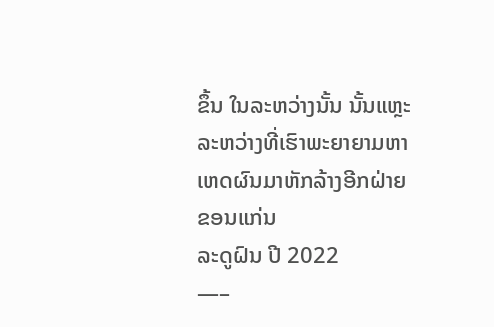ຂຶ້ນ ໃນລະຫວ່າງນັ້ນ ນັ້ນແຫຼະ
ລະຫວ່າງທີ່ເຮົາພະຍາຍາມຫາເຫດຜົນມາຫັກລ້າງອີກຝ່າຍ
ຂອນແກ່ນ
ລະດູຝົນ ປີ 2022
—–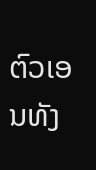ຕົວເອນທັງ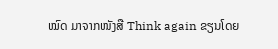ໝົດ ມາຈາກໜັງສື Think again ຂຽນໂດຍ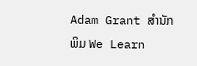Adam Grant ສຳນັກພິມ We Learn